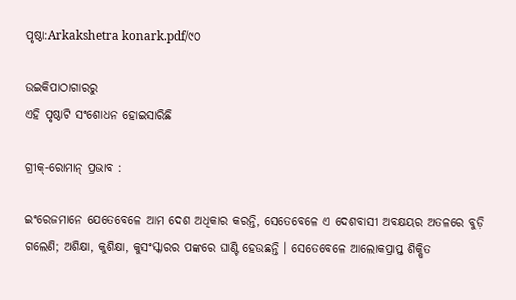ପୃଷ୍ଠା:Arkakshetra konark.pdf/୯୦

ଉଇକିପାଠାଗାର‌ରୁ
ଏହି ପୃଷ୍ଠାଟି ସଂଶୋଧନ ହୋଇସାରିଛି

ଗ୍ରୀକ୍‍-ରୋମାନ୍‍ ପ୍ରଭାବ :

ଇଂରେଜମାନେ ଯେତେବେଳେ ଆମ ଦେଶ ଅଧିକାର କରନ୍ତି, ସେତେବେଳେ ଏ ଦେଶବାସୀ ଅବକ୍ଷୟର ଅତଳରେ ବୁଡ଼ି ଗଲେଣି; ଅଶିକ୍ଷା, କୁଶିକ୍ଷା, କୁସଂସ୍କାରର ପଙ୍କରେ ଘାଣ୍ଟି ହେଉଛନ୍ତି । ସେତେବେଳେ ଆଲୋକପ୍ରାପ୍ତ ଶିକ୍ଷିତ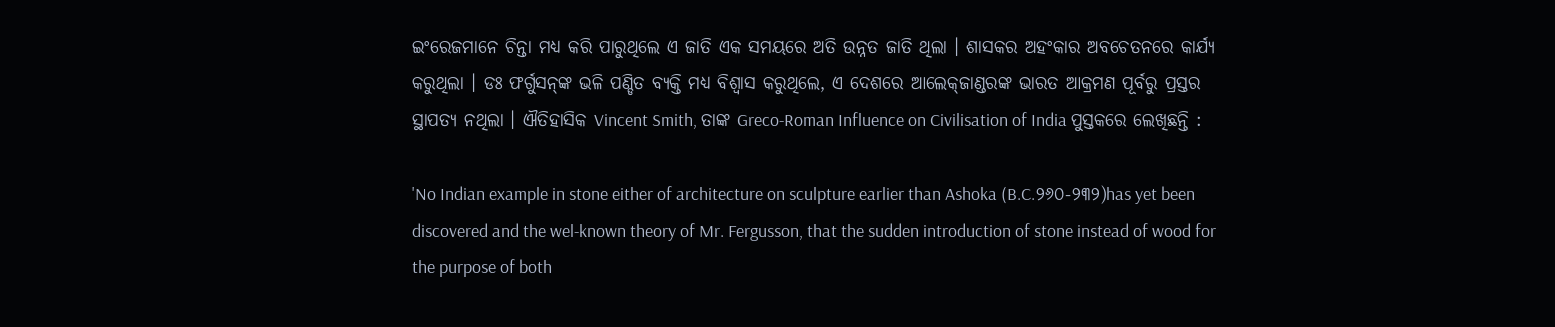ଇଂରେଜମାନେ ଚିନ୍ତା ମଧ୍ୟ କରି ପାରୁଥିଲେ ଏ ଜାତି ଏକ ସମୟରେ ଅତି ଉନ୍ନତ ଜାତି ଥିଲା । ଶାସକର ଅହଂକାର ଅବଚେତନରେ କାର୍ଯ୍ୟ କରୁଥିଲା । ଡଃ ଫର୍ଗୁସନ୍‍ଙ୍କ ଭଳି ପଣ୍ଡିତ ବ୍ୟକ୍ତି ମଧ୍ୟ ବିଶ୍ୱାସ କରୁଥିଲେ, ଏ ଦେଶରେ ଆଲେକ୍‍ଜାଣ୍ଡରଙ୍କ ଭାରତ ଆକ୍ରମଣ ପୂର୍ବରୁ ପ୍ରସ୍ତର ସ୍ଥାପତ୍ୟ ନଥିଲା । ଐତିହାସିକ Vincent Smith, ତାଙ୍କ Greco-Roman Influence on Civilisation of India ପୁସ୍ତକରେ ଲେଖିଛନ୍ତି :

'No Indian example in stone either of architecture on sculpture earlier than Ashoka (B.C.୨୬୦-୨୩୨)has yet been discovered and the wel-known theory of Mr. Fergusson, that the sudden introduction of stone instead of wood for the purpose of both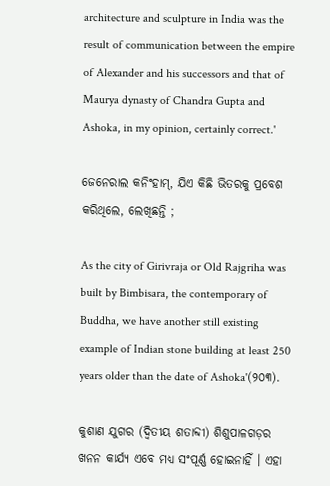architecture and sculpture in India was the result of communication between the empire of Alexander and his successors and that of Maurya dynasty of Chandra Gupta and Ashoka, in my opinion, certainly correct.'

ଜେନେରାଲ କନିଂହାମ୍‍, ଯିଏ କିଛି ଭିତରକୁ ପ୍ରବେଶ କରିଥିଲେ, ଲେଖିଛନ୍ତି ;

As the city of Girivraja or Old Rajgriha was built by Bimbisara, the contemporary of Buddha, we have another still existing example of Indian stone building at least 250 years older than the date of Ashoka'(୨୦୩).

କୁଶାଣ ଯୁଗର (ଦ୍ୱିତୀୟ ଶତାବ୍ଦୀ) ଶିଶୁପାଳଗଡ଼ର ଖନନ କାର୍ଯ୍ୟ ଏବେ ମଧ୍ୟ ସଂପୂର୍ଣ୍ଣ ହୋଇନାହିଁ । ଏହା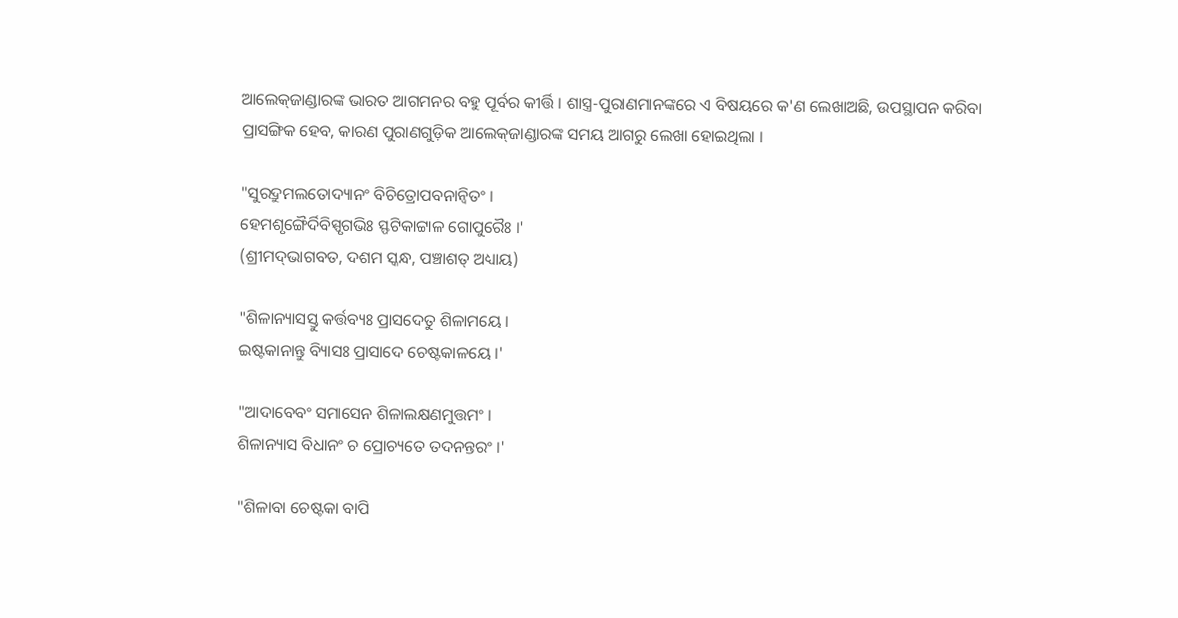ଆଲେକ୍‍ଜାଣ୍ଡାରଙ୍କ ଭାରତ ଆଗମନର ବହୁ ପୂର୍ବର କୀର୍ତ୍ତି । ଶାସ୍ତ୍ର-ପୁରାଣମାନଙ୍କରେ ଏ ବିଷୟରେ କ'ଣ ଲେଖାଅଛି, ଉପସ୍ଥାପନ କରିବା ପ୍ରାସଙ୍ଗିକ ହେବ, କାରଣ ପୁରାଣଗୁଡ଼ିକ ଆଲେକ୍‍ଜାଣ୍ଡାରଙ୍କ ସମୟ ଆଗରୁ ଲେଖା ହୋଇଥିଲା ।

"ସୁରଦ୍ରୁମଲତୋଦ୍ୟାନଂ ବିଚିତ୍ରୋପବନାନ୍ୱିତଂ ।
ହେମଶୃଙ୍ଗୈର୍ଦିବିସ୍ପୃଗଭିଃ ସ୍ଫଟିକାଟ୍ଟାଳ ଗୋପୁରୈଃ ।'
(ଶ୍ରୀମଦ୍‍ଭାଗବତ, ଦଶମ ସ୍କନ୍ଧ, ପଞ୍ଚାଶତ୍‍ ଅଧ୍ୟାୟ)

"ଶିଳାନ୍ୟାସସ୍ତୁ କର୍ତ୍ତବ୍ୟଃ ପ୍ରାସଦେତୁ ଶିଳାମୟେ ।
ଇଷ୍ଟକାନାନ୍ତୁ ବ୍ୟିାସଃ ପ୍ରାସାଦେ ଚେଷ୍ଟକାଳୟେ ।'

"ଆଦାବେବଂ ସମାସେନ ଶିଳାଲକ୍ଷଣମୁତ୍ତମଂ ।
ଶିଳାନ୍ୟାସ ବିଧାନଂ ଚ ପ୍ରୋଚ୍ୟତେ ତଦନନ୍ତରଂ ।'

"ଶିଳାବା ଚେଷ୍ଟକା ବାପି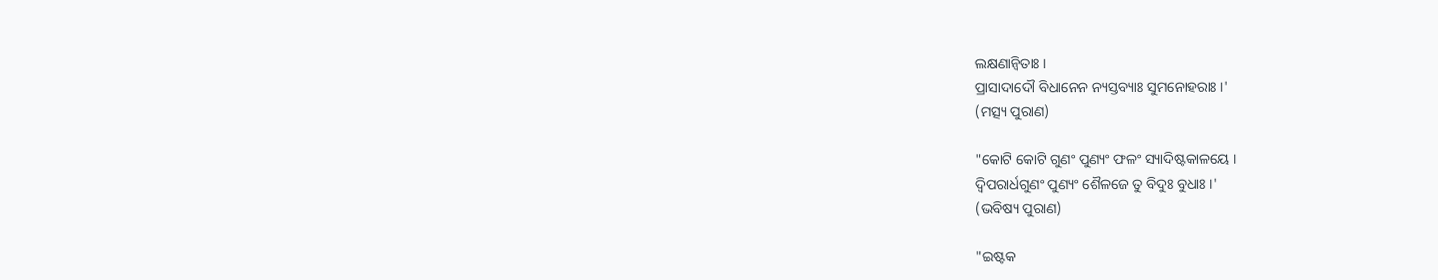ଲକ୍ଷଣାନ୍ୱିତାଃ ।
ପ୍ରାସାଦାଦୌ ବିଧାନେନ ନ୍ୟସ୍ତବ୍ୟାଃ ସୁମନୋହରାଃ ।'
(ମତ୍ସ୍ୟ ପୁରାଣ)

"କୋଟି କୋଟି ଗୁଣଂ ପୁଣ୍ୟଂ ଫଳଂ ସ୍ୟାଦିଷ୍ଟକାଳୟେ ।
ଦ୍ୱିପରାର୍ଧଗୁଣଂ ପୁଣ୍ୟଂ ଶୈଳଜେ ତୁ ବିଦୁଃ ବୁଧାଃ ।'
(ଭବିଷ୍ୟ ପୁରାଣ)

"ଇଷ୍ଟକ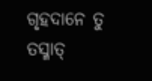ଗୃହଦାନେ ତୁ ତସ୍ମାତ୍‍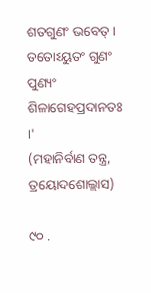ଶତଗୁଣଂ ଭବେତ୍‍ ।
ତତୋଽୟୁତଂ ଗୁଣଂ ପୁଣ୍ୟଂ ଶିଳାଗେହପ୍ରଦାନତଃ ।'
(ମହାନିର୍ବାଣ ତନ୍ତ୍ର, ତ୍ରୟୋଦଶୋଲ୍ଲାସ)

୯୦ .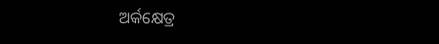ଅର୍କକ୍ଷେତ୍ର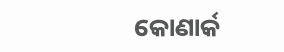କୋଣାର୍କ